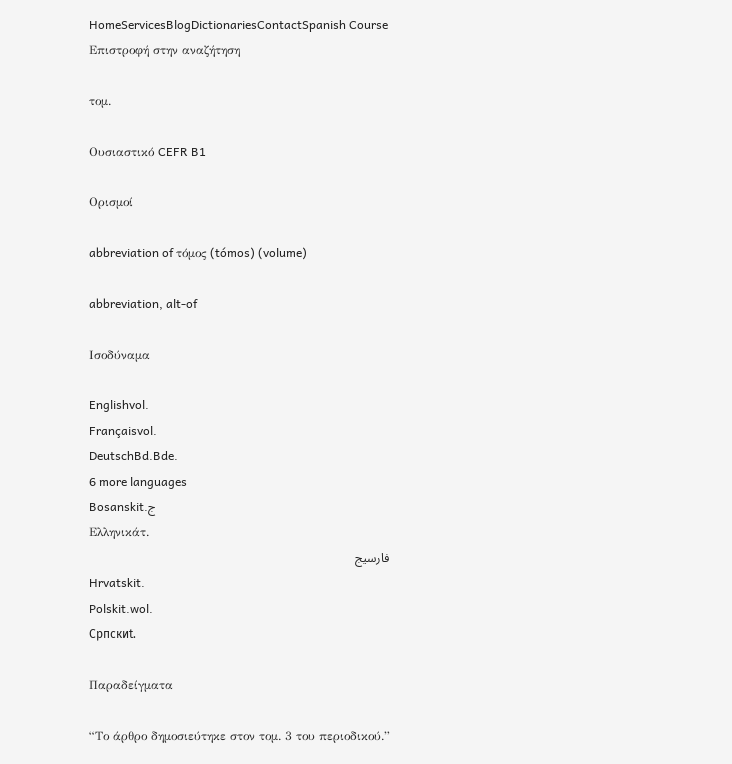HomeServicesBlogDictionariesContactSpanish Course
Επιστροφή στην αναζήτηση

τομ.

Ουσιαστικό CEFR B1

Ορισμοί

abbreviation of τόμος (tómos) (volume)

abbreviation, alt-of

Ισοδύναμα

Englishvol.
Françaisvol.
DeutschBd.Bde.
6 more languages
Bosanskit.ج
Ελληνικάτ.
فارسیج
Hrvatskit.
Polskit.wol.
Српскиt.

Παραδείγματα

“Το άρθρο δημοσιεύτηκε στον τομ. 3 του περιοδικού.”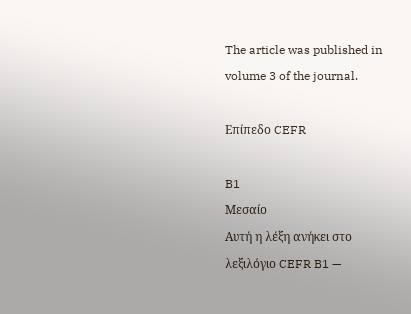The article was published in volume 3 of the journal.

Επίπεδο CEFR

B1
Μεσαίο
Αυτή η λέξη ανήκει στο λεξιλόγιο CEFR B1 —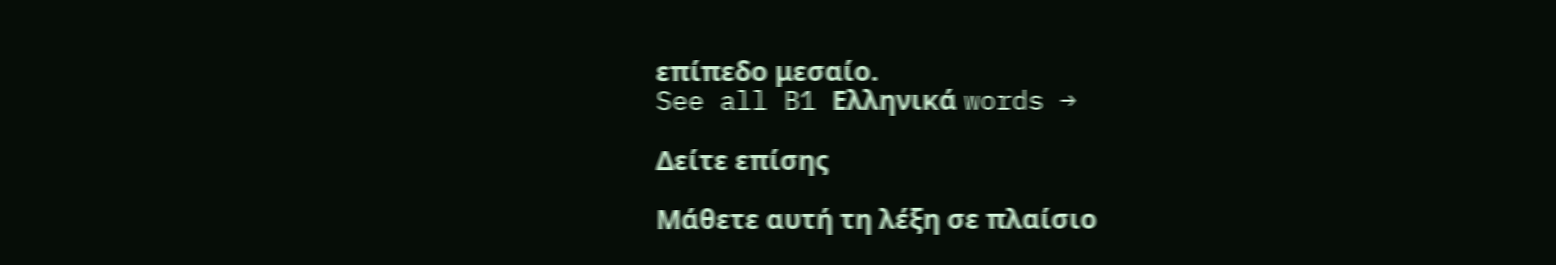επίπεδο μεσαίο.
See all B1 Ελληνικά words →

Δείτε επίσης

Μάθετε αυτή τη λέξη σε πλαίσιο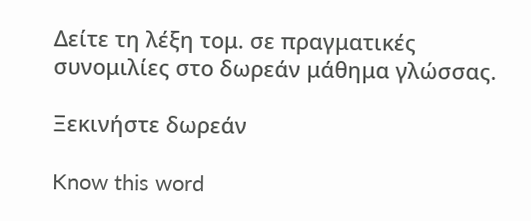Δείτε τη λέξη τομ. σε πραγματικές συνομιλίες στο δωρεάν μάθημα γλώσσας.

Ξεκινήστε δωρεάν

Know this word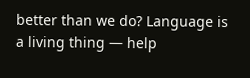better than we do? Language is a living thing — help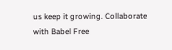us keep it growing. Collaborate with Babel Free